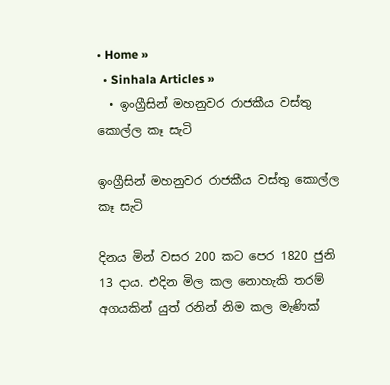• Home »
  • Sinhala Articles »
  • ඉංග්‍රීසින් මහනුවර රාජකීය වස්තු කොල්ල කෑ සැටි

ඉංග්‍රීසින් මහනුවර රාජකීය වස්තු කොල්ල කෑ සැටි

දිනය මින් වසර 200 කට පෙර 1820 ජුනි 13 දාය. එදින මිල කල නොහැකි තරම් අගයකින් යුත් රනින් නිම කල මැණික්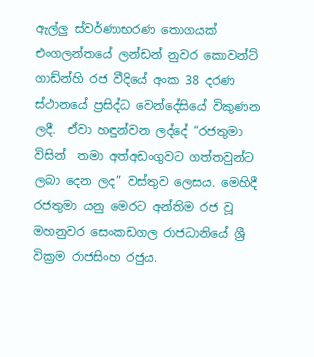ඇල්ලු ස්වර්ණාභරණ තොගයක් එංගලන්තයේ ලන්ඩන් නුවර කොවන්ට් ගාඩ්න්හි රජ වීදියේ අංක 38 දරණ ස්ථානයේ ප්‍රසිද්ධ වෙන්දේසියේ විකුණන ලදී.  ඒවා හඳුන්වන ලද්දේ “රජතුමා විසින්  තමා අත්අඩංගුවට ගත්තවුන්ට ලබා දෙන ලද” වස්තුව ලෙසය. මෙහිදී රජතුමා යනු මෙරට අන්තිම රජ වූ මහනුවර සෙංකඩගල රාජධානියේ ශ්‍රී වික්‍රම රාජසිංහ රජුය.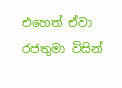එහෙත් ඒවා රජතුමා විසින්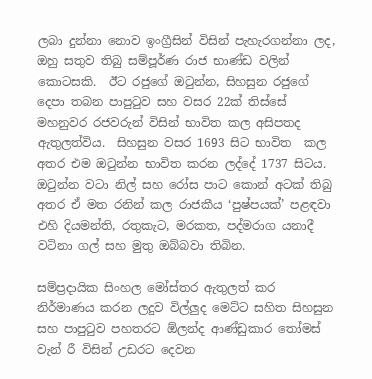ලබා දුන්නා නොව ඉංග්‍රීසින් විසින් පැහැරගන්නා ලද, ඔහු සතුව තිබු සම්පූර්ණ රාජ භාණ්ඩ වලින් කොටසකි.  ඊට රජුගේ ඔටුන්න, සිහසුන රජුගේ දෙපා තබන පාපුටුව සහ වසර 22ක් තිස්සේ මහනුවර රජවරුන් විසින් භාවිත කල අසිපතද ඇතුලත්විය.  සිහසුන වසර 1693 සිට භාවිත  කල අතර එම ඔටුන්න භාවිත කරන ලද්දේ 1737 සිටය.  ඔටුන්න වටා නිල් සහ රෝස පාට කොන් අටක් තිබු අතර ඒ මත රනින් කල රාජකීය ‘පුෂ්පයක්’ පළඳවා  එහි දියමන්ති, රතුකැට, මරකත, පද්මරාග යනාදී වටිනා ගල් සහ මුතු ඔබ්බවා තිබින.

සම්ප්‍රදායික සිංහල මෝස්‌තර ඇතුලත් කර නිර්මාණය කරන ලදුව විල්ලුද මෙට්ට සහිත සිහසුන සහ පාපුටුව පහතරට ඕලන්ද ආණ්ඩුකාර තෝමස් වැන් රී විසින් උඩරට දෙවන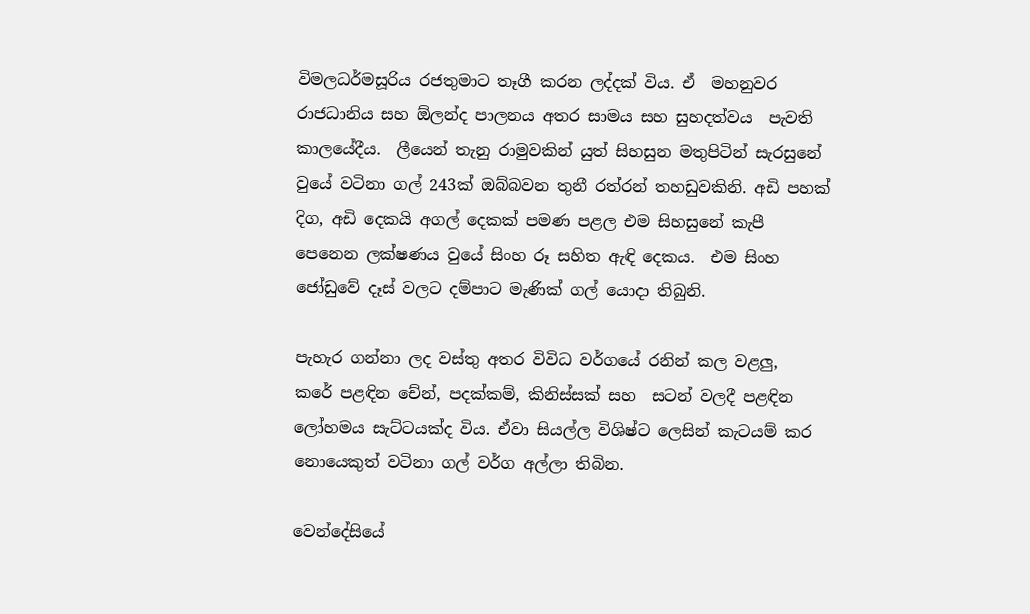විමලධර්මසූරිය රජතුමාට තෑගී කරන ලද්දක් විය. ඒ  මහනුවර රාජධානිය සහ ඕලන්ද පාලනය අතර සාමය සහ සුහදත්වය  පැවති කාලයේදීය.  ලීයෙන් තැනු රාමුවකින් යුත් සිහසුන මතුපිටින් සැරසුනේ වුයේ වටිනා ගල් 243ක් ඔබ්බවන තුනී රත්රන් තහඩුවකිනි. අඩි පහක් දිග, අඩි දෙකයි අගල් දෙකක් පමණ පළල එම සිහසුනේ කැපී පෙනෙන ලක්ෂණය වුයේ සිංහ රූ සහිත ඇඳි දෙකය.  එම සිංහ ජෝඩුවේ දෑස් වලට දම්පාට මැණික් ගල් යොදා තිබුනි.

පැහැර ගන්නා ලද වස්තු අතර විවිධ වර්ගයේ රනින් කල වළලු,  කරේ පළඳින චේන්, පදක්කම්, කිනිස්සක් සහ  සටන් වලදී පළඳින ලෝහමය සැට්ටයක්ද විය. ඒවා සියල්ල විශිෂ්ට ලෙසින් කැටයම් කර නොයෙකුත් වටිනා ගල් වර්ග අල්ලා තිබින.

වෙන්දේසියේ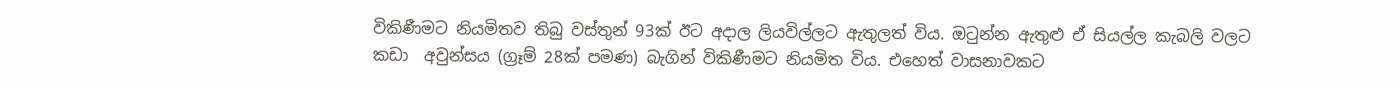විකිණීමට නියමිතව තිබු වස්තුන් 93ක් ඊට අදාල ලියවිල්ලට ඇතුලත් විය. ඔටුන්න ඇතුළු ඒ සියල්ල කැබලි වලට කඩා  අවුන්සය (ග්‍රෑම් 28ක් පමණ) බැගින් විකිණීමට නියමිත විය. එහෙත් වාසනාවකට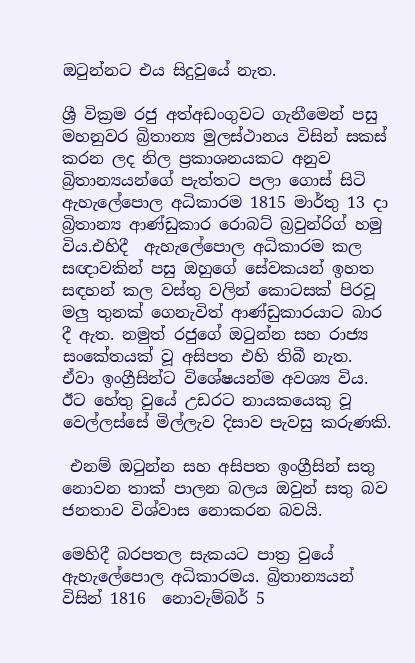ඔටුන්නට එය සිදුවුයේ නැත.

ශ්‍රී වික්‍රම රජු අත්අඩංගුවට ගැනීමෙන් පසු මහනුවර බ්‍රිතාන්‍ය මුලස්ථානය විසින් සකස් කරන ලද නිල ප්‍රකාශනයකට අනුව බ්‍රිතාන්‍යයන්ගේ පැත්තට පලා ගොස් සිටි ඇහැලේපොල අධිකාරම 1815 මාර්තු 13 දා බ්‍රිතාන්‍ය ආණ්ඩුකාර රොබට් බ්‍රවුන්රිග් හමු විය.එහිදී  ඇහැලේපොල අධිකාරම කල සඥාවකින් පසු ඔහුගේ සේවකයන් ඉහත සඳහන් කල වස්තු වලින් කොටසක් පිරවූ මලු තුනක් ගෙනැවිත් ආණ්ඩුකාරයාට බාර දී ඇත. නමුත් රජුගේ ඔටුන්න සහ රාජ්‍ය සංකේතයක් වූ අසිපත එහි තිබී නැත.  ඒවා ඉංග්‍රීසින්ට විශේෂයන්ම අවශ්‍ය විය. ඊට හේතු වුයේ උඩරට නායකයෙකු වූ වෙල්ලස්සේ මිල්ලැව දිසාව පැවසු කරුණකි.

 එනම් ඔටුන්න සහ අසිපත ඉංග්‍රීසින් සතු නොවන තාක් පාලන බලය ඔවුන් සතු බව ජනතාව විශ්වාස නොකරන බවයි.

මෙහිදී බරපතල සැකයට පාත්‍ර වුයේ ඇහැලේපොල අධිකාරමය. බ්‍රිතාන්‍යයන් විසින් 1816  නොවැම්බර් 5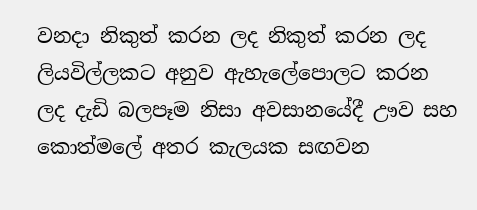වනදා නිකුත් කරන ලද නිකුත් කරන ලද ලියවිල්ලකට අනුව ඇහැලේපොලට කරන ලද දැඩි බලපෑම නිසා අවසානයේදී ඌව සහ කොත්මලේ අතර කැලයක සඟවන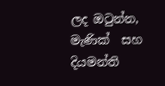ලද ඔටුන්න, මැණික්  සහ දියමන්ති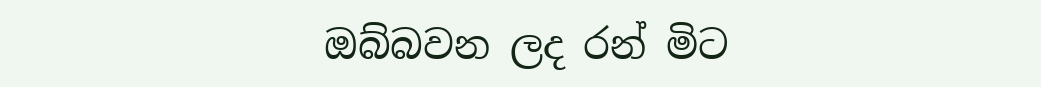ඔබ්බවන ලද රන් මිට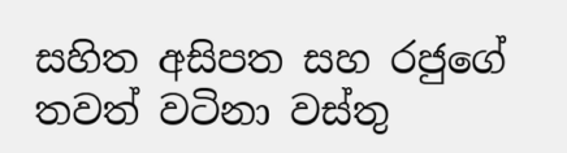සහිත අසිපත සහ රජුගේ තවත් වටිනා වස්තු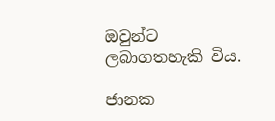ඔවුන්ට ලබාගතහැකි විය.

ජානක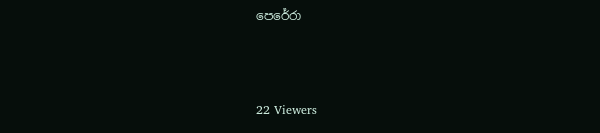පෙරේරා



22 Viewers